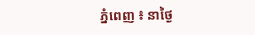ភ្នំពេញ ៖ នាថ្ងៃ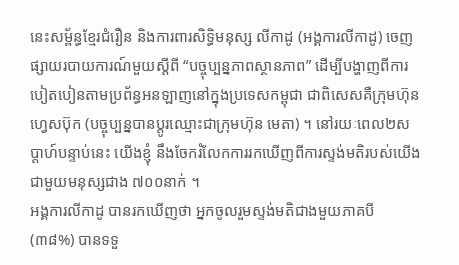នេះសម្ព័ន្ធខ្មែរជំរឿន និងការពារសិទិ្ធមនុស្ស លីកាដូ (អង្គការលីកាដូ) ចេញផ្សាយរបាយការណ៍មួយស្ដីពី “បច្ចុប្បន្នភាពស្ថានភាព” ដើម្បីបង្ហាញពីការបៀតបៀនតាមប្រព័ន្ធអនឡាញនៅក្នុងប្រទេសកម្ពុជា ជាពិសេសគឺក្រុមហ៊ុនហ្វេសប៊ុក (បច្ចុប្បន្នបានប្តូរឈ្មោះជាក្រុមហ៊ុន មេតា) ។ នៅរយៈពេល២សប្ដាហ៍បន្ទាប់នេះ យើងខ្ញុំ នឹងចែករំលែកការរកឃើញពីការស្ទង់មតិរបស់យើងជាមួយមនុស្សជាង ៧០០នាក់ ។
អង្គការលីកាដូ បានរកឃើញថា អ្នកចូលរួមស្ទង់មតិជាងមួយភាគបី (៣៨%) បានទទួ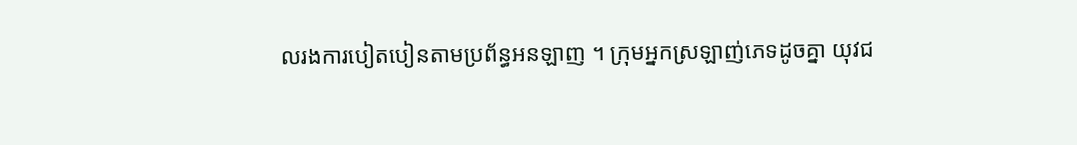លរងការបៀតបៀនតាមប្រព័ន្ធអនឡាញ ។ ក្រុមអ្នកស្រឡាញ់ភេទដូចគ្នា យុវជ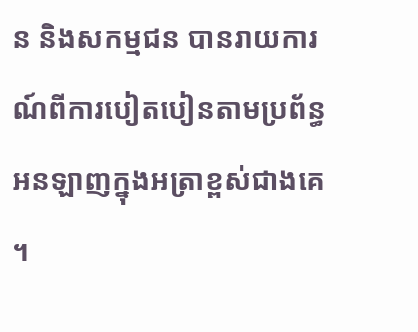ន និងសកម្មជន បានរាយការណ៍ពីការបៀតបៀនតាមប្រព័ន្ធអនឡាញក្នុងអត្រាខ្ពស់ជាងគេ ។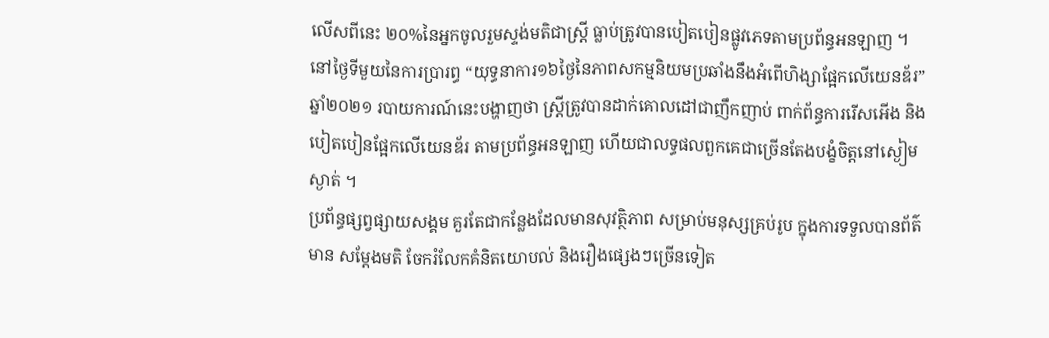លើសពីនេះ ២០%នៃអ្នកចូលរួមស្ទង់មតិជាស្រ្តី ធ្លាប់ត្រូវបានបៀតបៀនផ្លូវភេទតាមប្រព័ន្ធអនឡាញ ។
នៅថ្ងៃទីមួយនៃការប្រារព្ធ “យុទ្ធនាការ១៦ថ្ងៃនៃភាពសកម្មនិយមប្រឆាំងនឹងអំពើហិង្សាផ្អែកលើយេនឌ័រ” ឆ្នាំ២០២១ របាយការណ៍នេះបង្ហាញថា ស្ត្រីត្រូវបានដាក់គោលដៅជាញឹកញាប់ ពាក់ព័ន្ធការរើសអើង និងបៀតបៀនផ្អែកលើយេនឌ័រ តាមប្រព័ន្ធអនឡាញ ហើយជាលទ្ធផលពួកគេជាច្រើនតែងបង្ខំចិត្តនៅស្ងៀមស្ងាត់ ។
ប្រព័ន្ធផ្សព្វផ្សាយសង្គម គួរតែជាកន្លែងដែលមានសុវត្ថិភាព សម្រាប់មនុស្សគ្រប់រូប ក្នុងការទទួលបានព័ត៌មាន សម្ដែងមតិ ចែករំលែកគំនិតយោបល់ និងរឿងផ្សេងៗច្រើនទៀត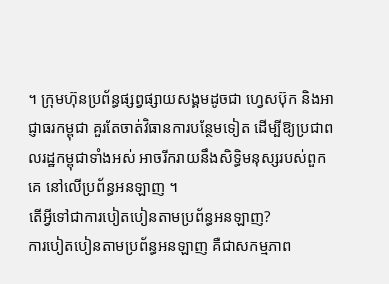។ ក្រុមហ៊ុនប្រព័ន្ធផ្សព្វផ្សាយសង្គមដូចជា ហ្វេសប៊ុក និងអាជ្ញាធរកម្ពុជា គួរតែចាត់វិធានការបន្ថែមទៀត ដើម្បីឱ្យប្រជាពលរដ្ឋកម្ពុជាទាំងអស់ អាចរីករាយនឹងសិទ្ធិមនុស្សរបស់ពួកគេ នៅលើប្រព័ន្ធអនឡាញ ។
តើអ្វីទៅជាការបៀតបៀនតាមប្រព័ន្ធអនឡាញ?
ការបៀតបៀនតាមប្រព័ន្ធអនឡាញ គឺជាសកម្មភាព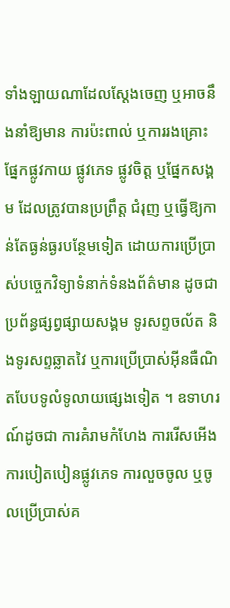ទាំងឡាយណាដែលស្ដែងចេញ ឬអាចនឹងនាំឱ្យមាន ការប៉ះពាល់ ឬការរងគ្រោះផ្នែកផ្លូវកាយ ផ្លូវភេទ ផ្លូវចិត្ត ឬផ្នែកសង្គម ដែលត្រូវបានប្រព្រឹត្ត ជំរុញ ឬធ្វើឱ្យកាន់តែធ្ងន់ធ្ងរបន្ថែមទៀត ដោយការប្រើប្រាស់បច្ចេកវិទ្យាទំនាក់ទំនងព័ត៌មាន ដូចជាប្រព័ន្ធផ្សព្វផ្សាយសង្គម ទូរសព្ទចល័ត និងទូរសព្ទឆ្លាតវៃ ឬការប្រើប្រាស់អ៊ីនធឺណិតបែបទូលំទូលាយផ្សេងទៀត ។ ឧទាហរណ៍ដូចជា ការគំរាមកំហែង ការរើសអើង ការបៀតបៀនផ្លូវភេទ ការលួចចូល ឬចូលប្រើប្រាស់គ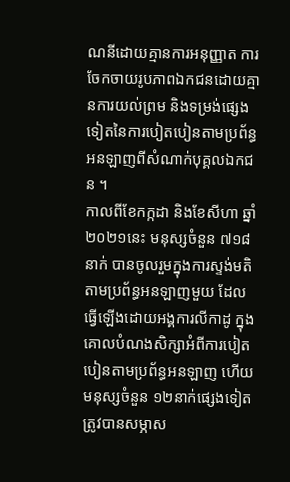ណនីដោយគ្មានការអនុញ្ញាត ការចែកចាយរូបភាពឯកជនដោយគ្មានការយល់ព្រម និងទម្រង់ផ្សេងទៀតនៃការបៀតបៀនតាមប្រព័ន្ធអនឡាញពីសំណាក់បុគ្គលឯកជន ។
កាលពីខែកក្កដា និងខែសីហា ឆ្នាំ២០២១នេះ មនុស្សចំនួន ៧១៨នាក់ បានចូលរួមក្នុងការស្ទង់មតិតាមប្រព័ន្ធអនឡាញមួយ ដែលធ្វើឡើងដោយអង្គការលីកាដូ ក្នុងគោលបំណងសិក្សាអំពីការបៀតបៀនតាមប្រព័ន្ធអនឡាញ ហើយមនុស្សចំនួន ១២នាក់ផ្សេងទៀត ត្រូវបានសម្ភាស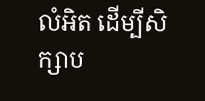លំអិត ដើម្បីសិក្សាប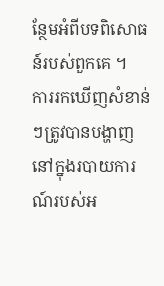ន្ថែមអំពីបទពិសោធន៍របស់ពួកគេ ។
ការរកឃើញសំខាន់ៗត្រូវបានបង្ហាញនៅក្នុងរបាយការណ៍របស់អ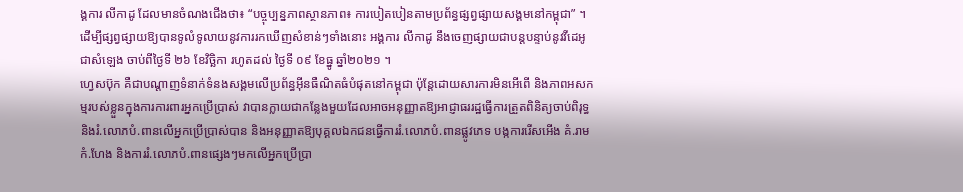ង្គការ លីកាដូ ដែលមានចំណងជើងថា៖ “បច្ចុប្បន្នភាពស្ថានភាព៖ ការបៀតបៀនតាមប្រព័ន្ធផ្សព្វផ្សាយសង្គមនៅកម្ពុជា” ។ ដើម្បីផ្សព្វផ្សាយឱ្យបានទូលំទូលាយនូវការរកឃើញសំខាន់ៗទាំងនោះ អង្គការ លីកាដូ នឹងចេញផ្សាយជាបន្តបន្ទាប់នូវវីដេអូជាសំឡេង ចាប់ពីថ្ងៃទី ២៦ ខែវិច្ឆិកា រហូតដល់ ថ្ងៃទី ០៩ ខែធ្នូ ឆ្នាំ២០២១ ។
ហ្វេសប៊ុក គឺជាបណ្តាញទំនាក់ទំនងសង្គមលើប្រព័ន្ធអ៊ីនធឺណិតធំបំផុតនៅកម្ពុជា ប៉ុន្តែដោយសារការមិនអើពើ និងភាពអសកម្មរបស់ខ្លួនក្នុងការការពារអ្នកប្រើប្រាស់ វាបានក្លាយជាកន្លែងមួយដែលអាចអនុញ្ញាតឱ្យអាជ្ញាធររដ្ឋធ្វើការត្រួតពិនិត្យចាប់ពិរុទ្ធ និងរំ.លោភបំ.ពានលើអ្នកប្រើប្រាស់បាន និងអនុញ្ញាតឱ្យបុគ្គលឯកជនធ្វើការរំ.លោភបំ.ពានផ្លូវភេទ បង្កការរើសអើង គំ.រាមកំ.ហែង និងការរំ.លោភបំ.ពានផ្សេងៗមកលើអ្នកប្រើប្រា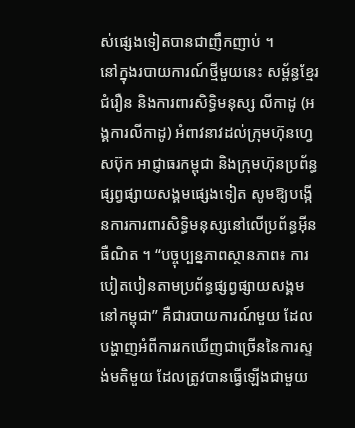ស់ផ្សេងទៀតបានជាញឹកញាប់ ។
នៅក្នុងរបាយការណ៍ថ្មីមួយនេះ សម្ព័ន្ធខ្មែរជំរឿន និងការពារសិទិ្ធមនុស្ស លីកាដូ (អង្គការលីកាដូ) អំពាវនាវដល់ក្រុមហ៊ុនហ្វេសប៊ុក អាជ្ញាធរកម្ពុជា និងក្រុមហ៊ុនប្រព័ន្ធផ្សព្វផ្សាយសង្គមផ្សេងទៀត សូមឱ្យបង្កើនការការពារសិទិ្ធមនុស្សនៅលើប្រព័ន្ធអ៊ីនធឺណិត ។ “បច្ចុប្បន្នភាពស្ថានភាព៖ ការបៀតបៀនតាមប្រព័ន្ធផ្សព្វផ្សាយសង្គមនៅកម្ពុជា” គឺជារបាយការណ៍មួយ ដែលបង្ហាញអំពីការរកឃើញជាច្រើននៃការស្ទង់មតិមួយ ដែលត្រូវបានធ្វើឡើងជាមួយ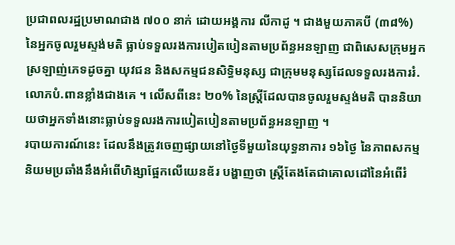ប្រជាពលរដ្ឋប្រមាណជាង ៧០០ នាក់ ដោយអង្គការ លីកាដូ ។ ជាងមួយភាគបី (៣៨%) នៃអ្នកចូលរួមស្ទង់មតិ ធ្លាប់ទទួលរងការបៀតបៀនតាមប្រព័ន្ធអនឡាញ ជាពិសេសក្រុមអ្នកស្រឡាញ់ភេទដូចគ្នា យុវជន និងសកម្មជនសិទិ្ធមនុស្ស ជាក្រុមមនុស្សដែលទទួលរងការរំ.លោភបំ.ពានខ្លាំងជាងគេ ។ លើសពីនេះ ២០% នៃស្ត្រីដែលបានចូលរួមស្ទង់មតិ បាននិយាយថាអ្នកទាំងនោះធ្លាប់ទទួលរងការបៀតបៀនតាមប្រព័ន្ធអនឡាញ ។
របាយការណ៍នេះ ដែលនឹងត្រូវចេញផ្សាយនៅថ្ងៃទីមួយនៃយុទ្ធនាការ ១៦ថ្ងៃ នៃភាពសកម្មនិយមប្រឆាំងនឹងអំពើហិង្សាផ្អែកលើយេនឌ័រ បង្ហាញថា ស្ត្រីតែងតែជាគោលដៅនៃអំពើរំ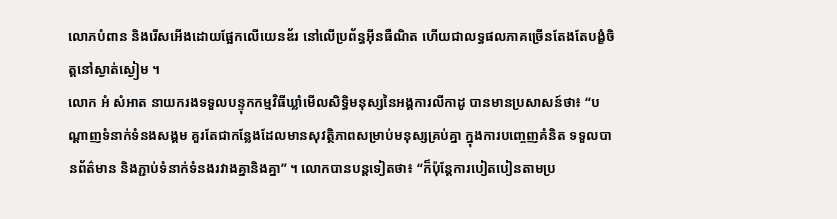លោភបំពាន និងរើសអើងដោយផ្អែកលើយេនឌ័រ នៅលើប្រព័ន្ធអ៊ីនធឺណិត ហើយជាលទ្ធផលភាគច្រើនតែងតែបង្ខំចិត្តនៅស្ងាត់ស្ងៀម ។
លោក អំ សំអាត នាយករងទទួលបន្ទុកកម្មវិធីឃ្លាំមើលសិទិ្ធមនុស្សនៃអង្គការលីកាដូ បានមានប្រសាសន៍ថា៖ “បណ្តាញទំនាក់ទំនងសង្គម គួរតែជាកន្លែងដែលមានសុវត្ថិភាពសម្រាប់មនុស្សគ្រប់គ្នា ក្នុងការបញ្ចេញគំនិត ទទួលបានព័ត៌មាន និងភ្ជាប់ទំនាក់ទំនងរវាងគ្នានិងគ្នា” ។ លោកបានបន្តទៀតថា៖ “ក៏ប៉ុន្តែការបៀតបៀនតាមប្រ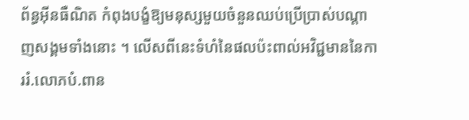ព័ន្ធអ៊ីនធឺណិត កំពុងបង្ខំឱ្យមនុស្សមួយចំនួនឈប់ប្រើប្រាស់បណ្តាញសង្គមទាំងនោះ ។ លើសពីនេះទំហំនៃផលប៉ះពាល់អវិជ្ជមាននៃការរំ.លោភបំ.ពាន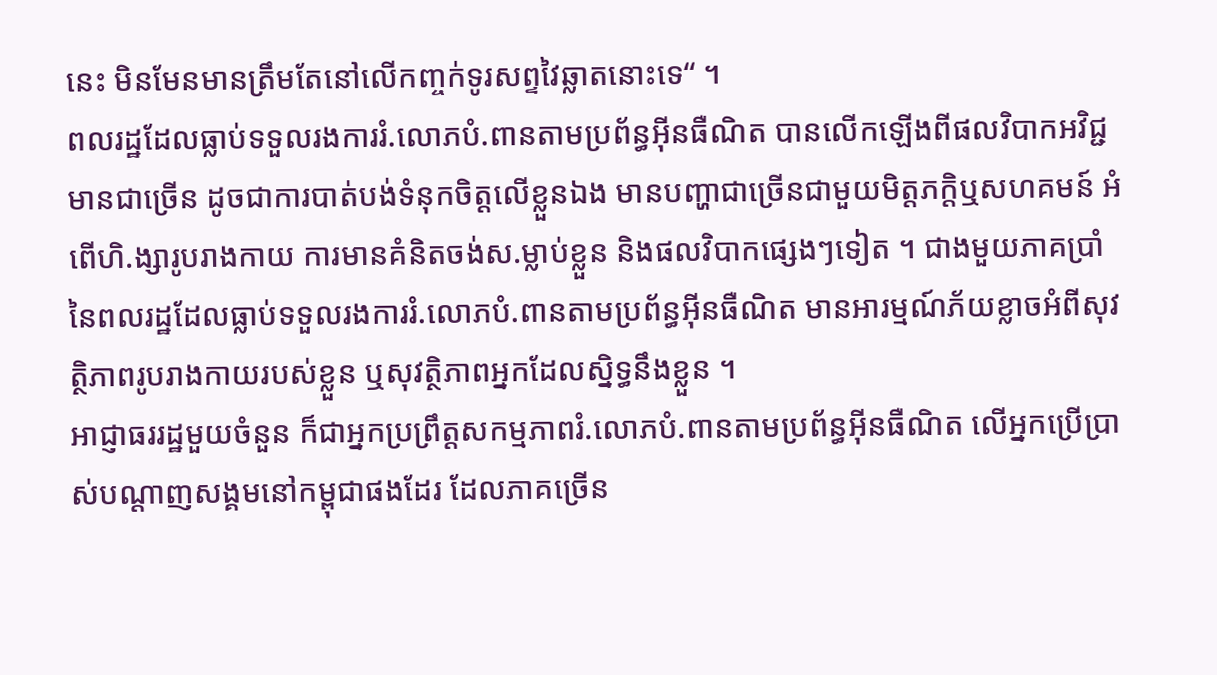នេះ មិនមែនមានត្រឹមតែនៅលើកញ្ចក់ទូរសព្ទវៃឆ្លាតនោះទេ“ ។
ពលរដ្ឋដែលធ្លាប់ទទួលរងការរំ.លោភបំ.ពានតាមប្រព័ន្ធអ៊ីនធឺណិត បានលើកឡើងពីផលវិបាកអវិជ្ជមានជាច្រើន ដូចជាការបាត់បង់ទំនុកចិត្តលើខ្លួនឯង មានបញ្ហាជាច្រើនជាមួយមិត្តភក្តិឬសហគមន៍ អំពើហិ.ង្សារូបរាងកាយ ការមានគំនិតចង់ស.ម្លាប់ខ្លួន និងផលវិបាកផ្សេងៗទៀត ។ ជាងមួយភាគប្រាំនៃពលរដ្ឋដែលធ្លាប់ទទួលរងការរំ.លោភបំ.ពានតាមប្រព័ន្ធអ៊ីនធឺណិត មានអារម្មណ៍ភ័យខ្លាចអំពីសុវត្ថិភាពរូបរាងកាយរបស់ខ្លួន ឬសុវត្ថិភាពអ្នកដែលស្និទ្ធនឹងខ្លួន ។
អាជ្ញាធររដ្ឋមួយចំនួន ក៏ជាអ្នកប្រព្រឹត្តសកម្មភាពរំ.លោភបំ.ពានតាមប្រព័ន្ធអ៊ីនធឺណិត លើអ្នកប្រើប្រាស់បណ្តាញសង្គមនៅកម្ពុជាផងដែរ ដែលភាគច្រើន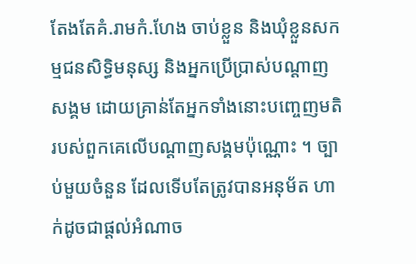តែងតែគំ.រាមកំ.ហែង ចាប់ខ្លួន និងឃុំខ្លួនសកម្មជនសិទិ្ធមនុស្ស និងអ្នកប្រើប្រាស់បណ្តាញសង្គម ដោយគ្រាន់តែអ្នកទាំងនោះបញ្ចេញមតិរបស់ពួកគេលើបណ្តាញសង្គមប៉ុណ្ណោះ ។ ច្បាប់មួយចំនួន ដែលទើបតែត្រូវបានអនុម័ត ហាក់ដូចជាផ្តល់អំណាច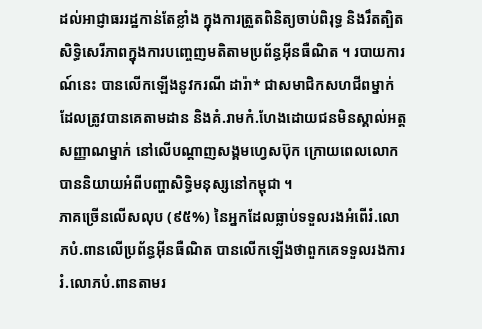ដល់អាជ្ញាធររដ្ឋកាន់តែខ្លាំង ក្នុងការត្រួតពិនិត្យចាប់ពិរុទ្ធ និងរឹតត្បិតសិទិ្ធសេរីភាពក្នុងការបញ្ចេញមតិតាមប្រព័ន្ធអ៊ីនធឺណិត ។ របាយការណ៍នេះ បានលើកឡើងនូវករណី ដារ៉ា* ជាសមាជិកសហជីពម្នាក់ ដែលត្រូវបានគេតាមដាន និងគំ.រាមកំ.ហែងដោយជនមិនស្គាល់អត្តសញ្ញាណម្នាក់ នៅលើបណ្តាញសង្គមហ្វេសប៊ុក ក្រោយពេលលោកបាននិយាយអំពីបញ្ហាសិទិ្ធមនុស្សនៅកម្ពុជា ។
ភាគច្រើនលើសលុប (៩៥%) នៃអ្នកដែលធ្លាប់ទទួលរងអំពើរំ.លោភបំ.ពានលើប្រព័ន្ធអ៊ីនធឺណិត បានលើកឡើងថាពួកគេទទួលរងការរំ.លោភបំ.ពានតាមរ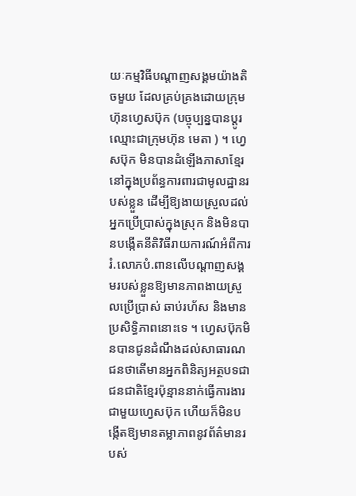យៈកម្មវិធីបណ្តាញសង្គមយ៉ាងតិចមួយ ដែលគ្រប់គ្រងដោយក្រុមហ៊ុនហ្វេសប៊ុក (បច្ចុប្បន្នបានប្តូរឈ្មោះជាក្រុមហ៊ុន មេតា ) ។ ហ្វេសប៊ុក មិនបានដំឡើងភាសាខ្មែរនៅក្នុងប្រព័ន្ធការពារជាមូលដ្ឋានរបស់ខ្លួន ដើម្បីឱ្យងាយស្រួលដល់អ្នកប្រើប្រាស់ក្នុងស្រុក និងមិនបានបង្កើតនីតិវិធីរាយការណ៍អំពីការរំ.លោភបំ.ពានលើបណ្តាញសង្គមរបស់ខ្លួនឱ្យមានភាពងាយស្រួលប្រើប្រាស់ ឆាប់រហ័ស និងមានប្រសិទិ្ធភាពនោះទេ ។ ហ្វេសប៊ុកមិនបានជូនដំណឹងដល់សាធារណជនថាតើមានអ្នកពិនិត្យអត្ថបទជាជនជាតិខ្មែរប៉ុន្មាននាក់ធ្វើការងារជាមួយហ្វេសប៊ុក ហើយក៏មិនបង្កើតឱ្យមានតម្លាភាពនូវព័ត៌មានរបស់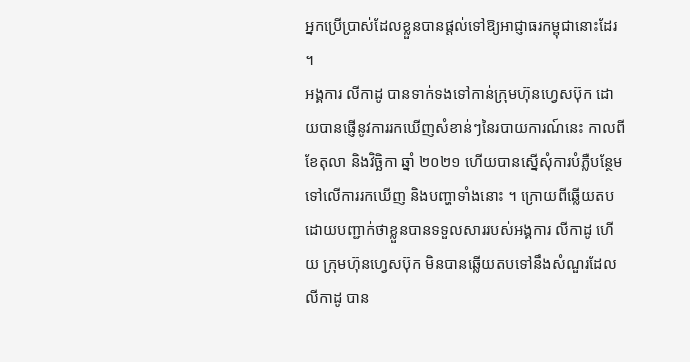អ្នកប្រើប្រាស់ដែលខ្លួនបានផ្តល់ទៅឱ្យអាជ្ញាធរកម្ពុជានោះដែរ ។
អង្គការ លីកាដូ បានទាក់ទងទៅកាន់ក្រុមហ៊ុនហ្វេសប៊ុក ដោយបានផ្ញើនូវការរកឃើញសំខាន់ៗនៃរបាយការណ៍នេះ កាលពីខែតុលា និងវិច្ឆិកា ឆ្នាំ ២០២១ ហើយបានស្នើសុំការបំភ្លឺបន្ថែមទៅលើការរកឃើញ និងបញ្ហាទាំងនោះ ។ ក្រោយពីឆ្លើយតបដោយបញ្ជាក់ថាខ្លួនបានទទួលសាររបស់អង្គការ លីកាដូ ហើយ ក្រុមហ៊ុនហ្វេសប៊ុក មិនបានឆ្លើយតបទៅនឹងសំណួរដែល លីកាដូ បាន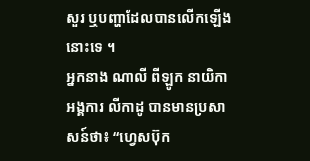សួរ ឬបញ្ហាដែលបានលើកឡើងនោះទេ ។
អ្នកនាង ណាលី ពីឡូក នាយិកា អង្គការ លីកាដូ បានមានប្រសាសន៍ថា៖ “ហ្វេសប៊ុក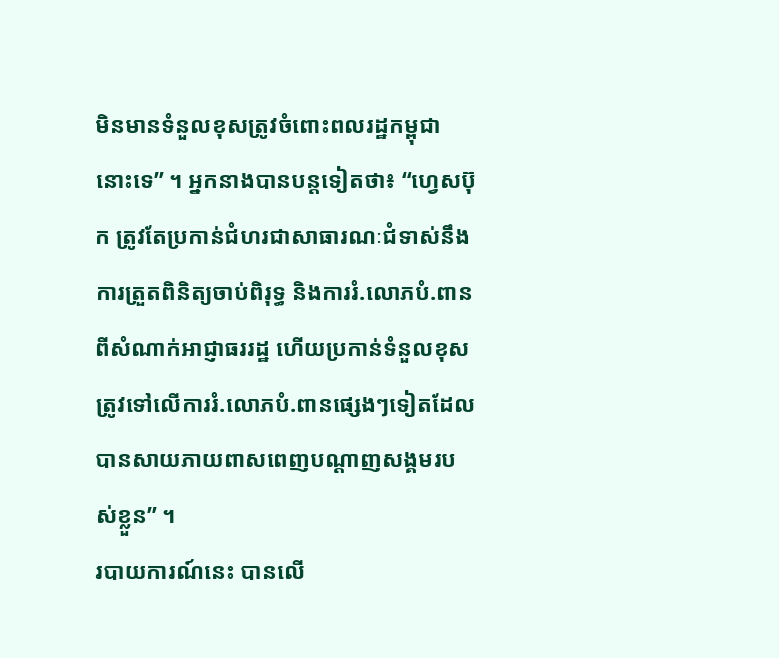មិនមានទំនួលខុសត្រូវចំពោះពលរដ្ឋកម្ពុជានោះទេ” ។ អ្នកនាងបានបន្តទៀតថា៖ “ហ្វេសប៊ុក ត្រូវតែប្រកាន់ជំហរជាសាធារណៈជំទាស់នឹងការត្រួតពិនិត្យចាប់ពិរុទ្ធ និងការរំ.លោភបំ.ពានពីសំណាក់អាជ្ញាធររដ្ឋ ហើយប្រកាន់ទំនួលខុសត្រូវទៅលើការរំ.លោភបំ.ពានផ្សេងៗទៀតដែលបានសាយភាយពាសពេញបណ្តាញសង្គមរបស់ខ្លួន” ។
របាយការណ៍នេះ បានលើ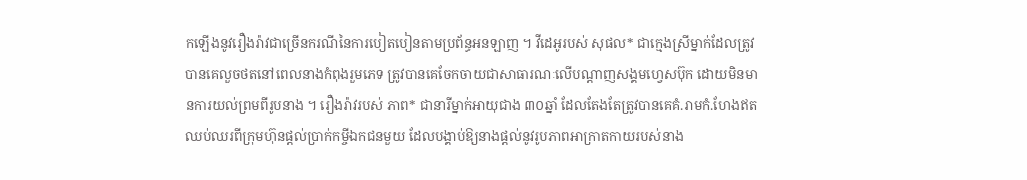កឡើងនូវរឿងរ៉ាវជាច្រើនករណីនៃការបៀតបៀនតាមប្រព័ន្ធអនឡាញ ។ វីដេអូរបស់ សុផល* ជាក្មេងស្រីម្នាក់ដែលត្រូវបានគេលួចថតនៅពេលនាងកំពុងរួមភេទ ត្រូវបានគេចែកចាយជាសាធារណៈលើបណ្តាញសង្គមហ្វេសប៊ុក ដោយមិនមានការយល់ព្រមពីរូបនាង ។ រឿងរ៉ាវរបស់ ភាព* ជានារីម្នាក់អាយុជាង ៣០ឆ្នាំ ដែលតែងតែត្រូវបានគេគំ.រាមកំ.ហែងឥតឈប់ឈរពីក្រុមហ៊ុនផ្តល់ប្រាក់កម្ចីឯកជនមួយ ដែលបង្គាប់ឱ្យនាងផ្តល់នូវរូបភាពអាក្រាតកាយរបស់នាង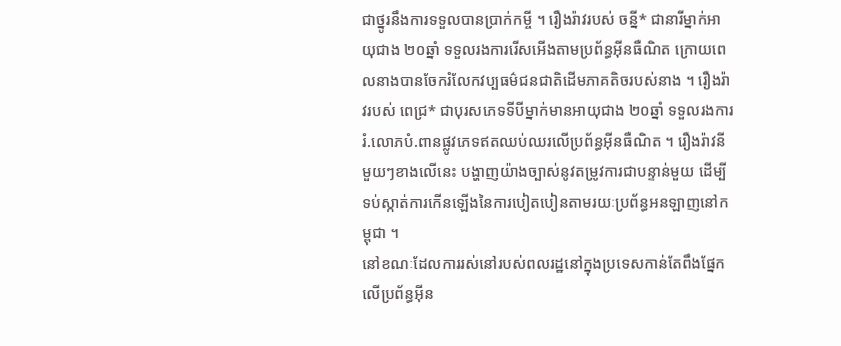ជាថ្នូរនឹងការទទួលបានប្រាក់កម្ចី ។ រឿងរ៉ាវរបស់ ចន្នី* ជានារីម្នាក់អាយុជាង ២០ឆ្នាំ ទទួលរងការរើសអើងតាមប្រព័ន្ធអ៊ីនធឺណិត ក្រោយពេលនាងបានចែករំលែកវប្បធម៌ជនជាតិដើមភាគតិចរបស់នាង ។ រឿងរ៉ាវរបស់ ពេជ្រ* ជាបុរសភេទទីបីម្នាក់មានអាយុជាង ២០ឆ្នាំ ទទួលរងការរំ.លោភបំ.ពានផ្លូវភេទឥតឈប់ឈរលើប្រព័ន្ធអ៊ីនធឺណិត ។ រឿងរ៉ាវនីមួយៗខាងលើនេះ បង្ហាញយ៉ាងច្បាស់នូវតម្រូវការជាបន្ទាន់មួយ ដើម្បីទប់ស្កាត់ការកើនឡើងនៃការបៀតបៀនតាមរយៈប្រព័ន្ធអនឡាញនៅកម្ពុជា ។
នៅខណៈដែលការរស់នៅរបស់ពលរដ្ឋនៅក្នុងប្រទេសកាន់តែពឹងផ្នែកលើប្រព័ន្ធអ៊ីន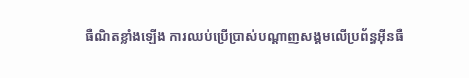ធឺណិតខ្លាំងឡើង ការឈប់ប្រើប្រាស់បណ្តាញសង្គមលើប្រព័ន្ធអ៊ីនធឺ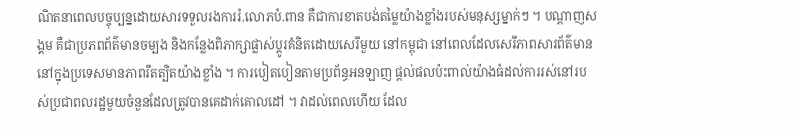ណិតនាពេលបច្ចុប្បន្នដោយសារទទួលរងការរំ.លោភបំ.ពាន គឺជាការខាតបង់តម្លៃយ៉ាងខ្លាំងរបស់មនុស្សម្នាក់ៗ ។ បណ្តាញសង្គម គឺជាប្រភពព័ត៌មានចម្បង និងកន្លែងពិភាក្សាផ្លាស់ប្តូរគំនិតដោយសេរីមួយ នៅកម្ពុជា នៅពេលដែលសេរីភាពសារព័ត៌មាននៅក្នុងប្រទេសមានភាពរឹតត្បិតយ៉ាងខ្លាំង ។ ការបៀតបៀនតាមប្រព័ន្ធអនឡាញ ផ្តល់ផលប៉ះពាល់យ៉ាងធំដល់ការរស់នៅរបស់ប្រជាពលរដ្ឋមួយចំនួនដែលត្រូវបានគេដាក់គោលដៅ ។ វាដល់ពេលហើយ ដែល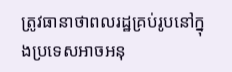ត្រូវធានាថាពលរដ្ឋគ្រប់រូបនៅក្នុងប្រទេសអាចអនុ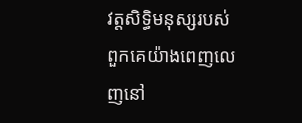វត្តសិទិ្ធមនុស្សរបស់ពួកគេយ៉ាងពេញលេញនៅ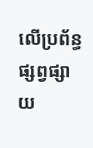លើប្រព័ន្ធផ្សព្វផ្សាយ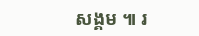សង្គម ៕ រ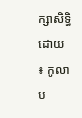ក្សាសិទ្ធិដោយ ៖ កូលាប